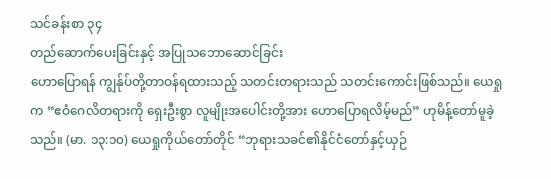သင်ခန်းစာ ၃၄
တည်ဆောက်ပေးခြင်းနှင့် အပြုသဘောဆောင်ခြင်း
ဟောပြောရန် ကျွန်ုပ်တို့တာဝန်ရထားသည့် သတင်းတရားသည် သတင်းကောင်းဖြစ်သည်။ ယေရှုက “ဧဝံဂေလိတရားကို ရှေးဦးစွာ လူမျိုးအပေါင်းတို့အား ဟောပြောရလိမ့်မည်” ဟုမိန့်တော်မူခဲ့သည်။ (မာ. ၁၃:၁၀) ယေရှုကိုယ်တော်တိုင် “ဘုရားသခင်၏နိုင်ငံတော်နှင့်ယှဉ်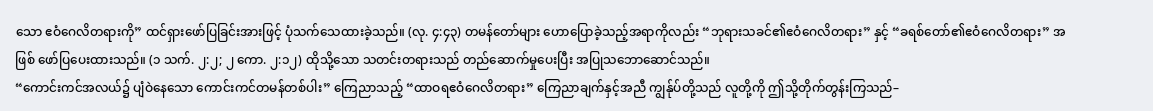သော ဧဝံဂေလိတရားကို” ထင်ရှားဖော်ပြခြင်းအားဖြင့် ပုံသက်သေထားခဲ့သည်။ (လု. ၄:၄၃) တမန်တော်များ ဟောပြောခဲ့သည့်အရာကိုလည်း “ဘုရားသခင်၏ဧဝံဂေလိတရား” နှင့် “ခရစ်တော်၏ဧဝံဂေလိတရား” အဖြစ် ဖော်ပြပေးထားသည်။ (၁ သက်. ၂:၂; ၂ ကော. ၂:၁၂) ထိုသို့သော သတင်းတရားသည် တည်ဆောက်မှုပေးပြီး အပြုသဘောဆောင်သည်။
“ကောင်းကင်အလယ်၌ ပျံဝဲနေသော ကောင်းကင်တမန်တစ်ပါး” ကြေညာသည့် “ထာဝရဧဝံဂေလိတရား” ကြေညာချက်နှင့်အညီ ကျွန်ုပ်တို့သည် လူတို့ကို ဤသို့တိုက်တွန်းကြသည်–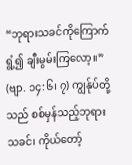“ဘုရားသခင်ကိုကြောက်ရွံ့၍ ချီးမွမ်းကြလော့။” (ဗျာ. ၁၄:၆၊ ၇) ကျွန်ုပ်တို့သည် စစ်မှန်သည့်ဘုရားသခင်၊ ကိုယ်တော့်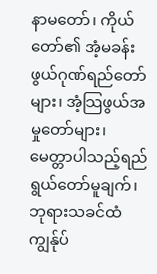နာမတော်၊ ကိုယ်တော်၏ အံ့မခန်းဖွယ်ဂုဏ်ရည်တော်များ၊ အံ့သြဖွယ်အမှုတော်များ၊ မေတ္တာပါသည့်ရည်ရွယ်တော်မူချက်၊ ဘုရားသခင်ထံ ကျွန်ုပ်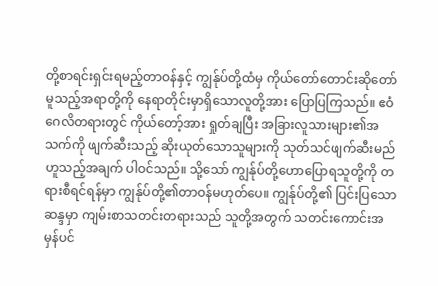တို့စာရင်းရှင်းရမည့်တာဝန်နှင့် ကျွန်ုပ်တို့ထံမှ ကိုယ်တော်တောင်းဆိုတော်မူသည့်အရာတို့ကို နေရာတိုင်းမှာရှိသောလူတို့အား ပြောပြကြသည်။ ဧဝံဂေလိတရားတွင် ကိုယ်တော့်အား ရှုတ်ချပြီး အခြားလူသားများ၏အသက်ကို ဖျက်ဆီးသည့် ဆိုးယုတ်သောသူများကို သုတ်သင်ဖျက်ဆီးမည်ဟူသည့်အချက် ပါဝင်သည်။ သို့သော် ကျွန်ုပ်တို့ဟောပြောရသူတို့ကို တရားစီရင်ရန်မှာ ကျွန်ုပ်တို့၏တာဝန်မဟုတ်ပေ။ ကျွန်ုပ်တို့၏ ပြင်းပြသောဆန္ဒမှာ ကျမ်းစာသတင်းတရားသည် သူတို့အတွက် သတင်းကောင်းအမှန်ပင်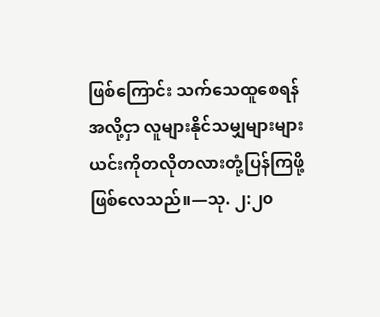ဖြစ်ကြောင်း သက်သေထူစေရန်အလို့ငှာ လူများနိုင်သမျှများများ ယင်းကိုတလိုတလားတုံ့ပြန်ကြဖို့ ဖြစ်လေသည်။—သု. ၂:၂၀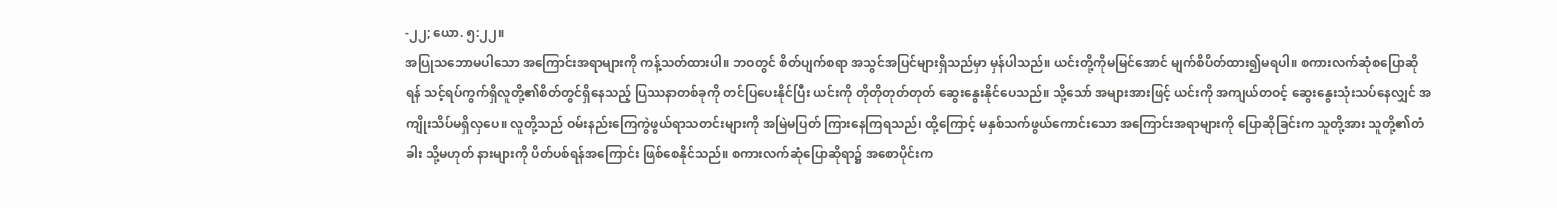-၂၂; ယော. ၅:၂၂။
အပြုသဘောမပါသော အကြောင်းအရာများကို ကန့်သတ်ထားပါ။ ဘဝတွင် စိတ်ပျက်စရာ အသွင်အပြင်များရှိသည်မှာ မှန်ပါသည်။ ယင်းတို့ကိုမမြင်အောင် မျက်စိပိတ်ထား၍မရပါ။ စကားလက်ဆုံစပြောဆိုရန် သင့်ရပ်ကွက်ရှိလူတို့၏စိတ်တွင်ရှိနေသည့် ပြဿနာတစ်ခုကို တင်ပြပေးနိုင်ပြီး ယင်းကို တိုတိုတုတ်တုတ် ဆွေးနွေးနိုင်ပေသည်။ သို့သော် အများအားဖြင့် ယင်းကို အကျယ်တဝင့် ဆွေးနွေးသုံးသပ်နေလျှင် အကျိုးသိပ်မရှိလှပေ။ လူတို့သည် ဝမ်းနည်းကြေကွဲဖွယ်ရာသတင်းများကို အမြဲမပြတ် ကြားနေကြရသည်၊ ထို့ကြောင့် မနှစ်သက်ဖွယ်ကောင်းသော အကြောင်းအရာများကို ပြောဆိုခြင်းက သူတို့အား သူတို့၏တံခါး သို့မဟုတ် နားများကို ပိတ်ပစ်ရန်အကြောင်း ဖြစ်စေနိုင်သည်။ စကားလက်ဆုံပြောဆိုရာ၌ အစောပိုင်းက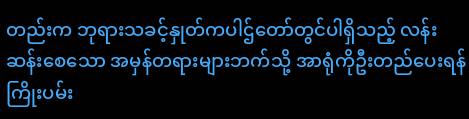တည်းက ဘုရားသခင့်နှုတ်ကပါဌ်တော်တွင်ပါရှိသည့် လန်းဆန်းစေသော အမှန်တရားများဘက်သို့ အာရုံကိုဦးတည်ပေးရန် ကြိုးပမ်း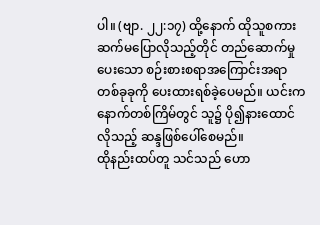ပါ။ (ဗျာ. ၂၂:၁၇) ထို့နောက် ထိုသူစကားဆက်မပြောလိုသည့်တိုင် တည်ဆောက်မှုပေးသော စဉ်းစားစရာအကြောင်းအရာတစ်ခုခုကို ပေးထားရစ်ခဲ့ပေမည်။ ယင်းက နောက်တစ်ကြိမ်တွင် သူ၌ ပို၍နားထောင်လိုသည့် ဆန္ဒဖြစ်ပေါ်စေမည်။
ထိုနည်းထပ်တူ သင်သည် ဟော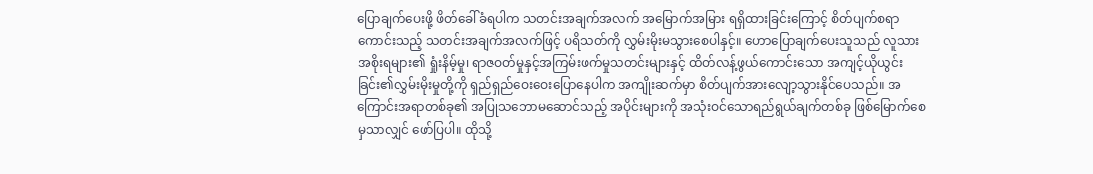ပြောချက်ပေးဖို့ ဖိတ်ခေါ်ခံရပါက သတင်းအချက်အလက် အမြောက်အမြား ရရှိထားခြင်းကြောင့် စိတ်ပျက်စရာကောင်းသည့် သတင်းအချက်အလက်ဖြင့် ပရိသတ်ကို လွှမ်းမိုးမသွားစေပါနှင့်။ ဟောပြောချက်ပေးသူသည် လူသားအစိုးရများ၏ ရှုံးနိမ့်မှု၊ ရာဇဝတ်မှုနှင့်အကြမ်းဖက်မှုသတင်းများနှင့် ထိတ်လန့်ဖွယ်ကောင်းသော အကျင့်ယိုယွင်းခြင်း၏လွှမ်းမိုးမှုတို့ကို ရှည်ရှည်ဝေးဝေးပြောနေပါက အကျိုးဆက်မှာ စိတ်ပျက်အားလျော့သွားနိုင်ပေသည်။ အကြောင်းအရာတစ်ခု၏ အပြုသဘောမဆောင်သည့် အပိုင်းများကို အသုံးဝင်သောရည်ရွယ်ချက်တစ်ခု ဖြစ်မြောက်စေမှသာလျှင် ဖော်ပြပါ။ ထိုသို့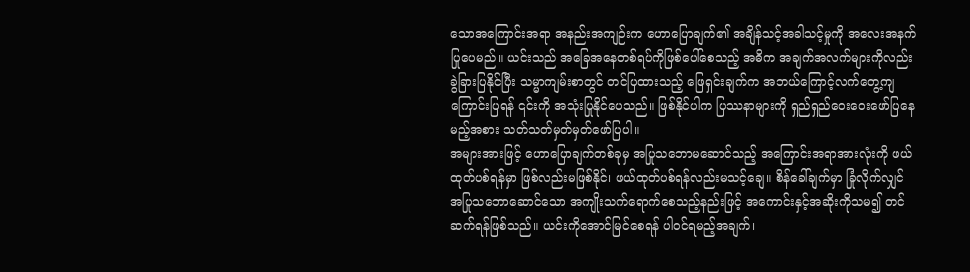သောအကြောင်းအရာ အနည်းအကျဉ်းက ဟောပြောချက်၏ အချိန်သင့်အခါသင့်မှုကို အလေးအနက်ပြုပေမည်။ ယင်းသည် အခြေအနေတစ်ရပ်ကိုဖြစ်ပေါ်စေသည့် အဓိက အချက်အလက်များကိုလည်း ခွဲခြားပြနိုင်ပြီး သမ္မာကျမ်းစာတွင် တင်ပြထားသည့် ဖြေရှင်းချက်က အဘယ်ကြောင့်လက်တွေ့ကျကြောင်းပြရန် ၎င်းကို အသုံးပြုနိုင်ပေသည်။ ဖြစ်နိုင်ပါက ပြဿနာများကို ရှည်ရှည်ဝေးဝေးဖော်ပြနေမည့်အစား သတ်သတ်မှတ်မှတ်ဖော်ပြပါ။
အများအားဖြင့် ဟောပြောချက်တစ်ခုမှ အပြုသဘောမဆောင်သည့် အကြောင်းအရာအားလုံးကို ဖယ်ထုတ်ပစ်ရန်မှာ ဖြစ်လည်းမဖြစ်နိုင်၊ ဖယ်ထုတ်ပစ်ရန်လည်းမသင့်ချေ။ စိန်ခေါ်ချက်မှာ ခြုံလိုက်လျှင် အပြုသဘောဆောင်သော အကျိုးသက်ရောက်စေသည့်နည်းဖြင့် အကောင်းနှင့်အဆိုးကိုသမ၍ တင်ဆက်ရန်ဖြစ်သည်။ ယင်းကိုအောင်မြင်စေရန် ပါဝင်ရမည့်အချက်၊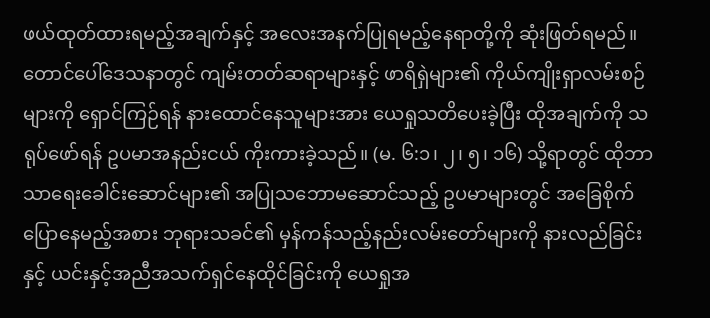ဖယ်ထုတ်ထားရမည့်အချက်နှင့် အလေးအနက်ပြုရမည့်နေရာတို့ကို ဆုံးဖြတ်ရမည်။ တောင်ပေါ်ဒေသနာတွင် ကျမ်းတတ်ဆရာများနှင့် ဖာရိရှဲများ၏ ကိုယ်ကျိုးရှာလမ်းစဉ်များကို ရှောင်ကြဉ်ရန် နားထောင်နေသူများအား ယေရှုသတိပေးခဲ့ပြီး ထိုအချက်ကို သရုပ်ဖော်ရန် ဥပမာအနည်းငယ် ကိုးကားခဲ့သည်။ (မ. ၆:၁၊ ၂၊ ၅၊ ၁၆) သို့ရာတွင် ထိုဘာသာရေးခေါင်းဆောင်များ၏ အပြုသဘောမဆောင်သည့် ဥပမာများတွင် အခြေစိုက်ပြောနေမည့်အစား ဘုရားသခင်၏ မှန်ကန်သည့်နည်းလမ်းတော်များကို နားလည်ခြင်းနှင့် ယင်းနှင့်အညီအသက်ရှင်နေထိုင်ခြင်းကို ယေရှုအ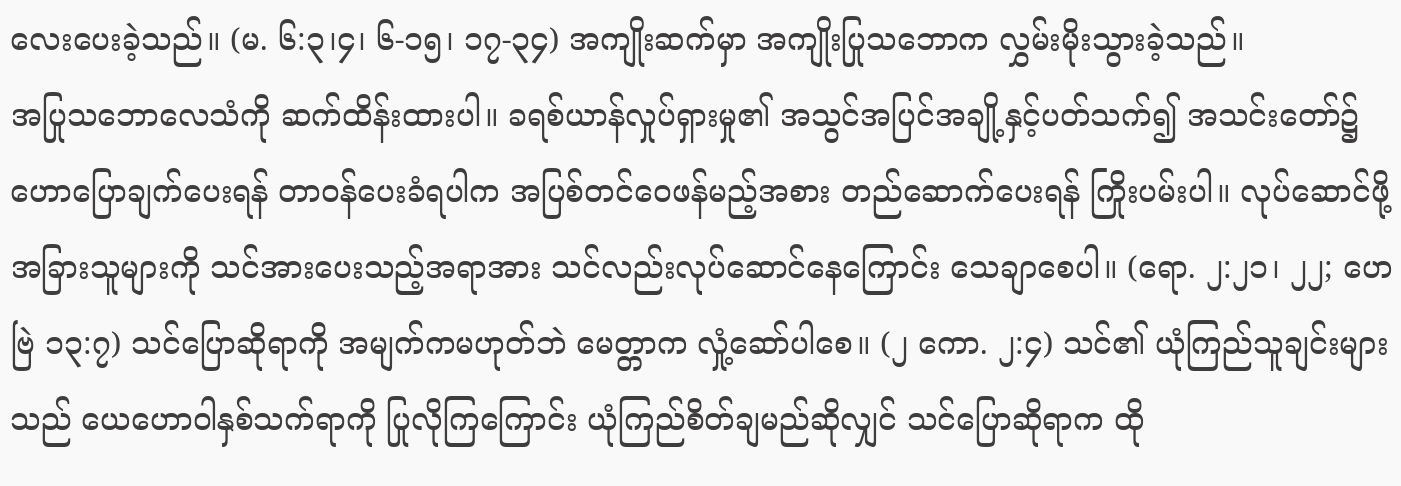လေးပေးခဲ့သည်။ (မ. ၆:၃၊၄၊ ၆-၁၅၊ ၁၇-၃၄) အကျိုးဆက်မှာ အကျိုးပြုသဘောက လွှမ်းမိုးသွားခဲ့သည်။
အပြုသဘောလေသံကို ဆက်ထိန်းထားပါ။ ခရစ်ယာန်လှုပ်ရှားမှု၏ အသွင်အပြင်အချို့နှင့်ပတ်သက်၍ အသင်းတော်၌ ဟောပြောချက်ပေးရန် တာဝန်ပေးခံရပါက အပြစ်တင်ဝေဖန်မည့်အစား တည်ဆောက်ပေးရန် ကြိုးပမ်းပါ။ လုပ်ဆောင်ဖို့ အခြားသူများကို သင်အားပေးသည့်အရာအား သင်လည်းလုပ်ဆောင်နေကြောင်း သေချာစေပါ။ (ရော. ၂:၂၁၊ ၂၂; ဟေဗြဲ ၁၃:၇) သင်ပြောဆိုရာကို အမျက်ကမဟုတ်ဘဲ မေတ္တာက လှုံ့ဆော်ပါစေ။ (၂ ကော. ၂:၄) သင်၏ ယုံကြည်သူချင်းများသည် ယေဟောဝါနှစ်သက်ရာကို ပြုလိုကြကြောင်း ယုံကြည်စိတ်ချမည်ဆိုလျှင် သင်ပြောဆိုရာက ထို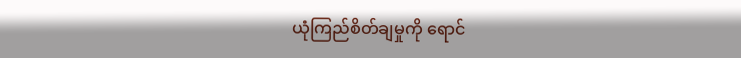ယုံကြည်စိတ်ချမှုကို ရောင်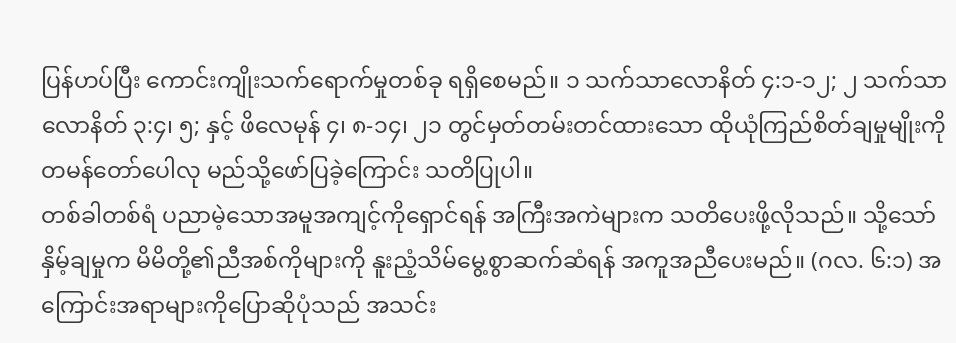ပြန်ဟပ်ပြီး ကောင်းကျိုးသက်ရောက်မှုတစ်ခု ရရှိစေမည်။ ၁ သက်သာလောနိတ် ၄:၁-၁၂; ၂ သက်သာလောနိတ် ၃:၄၊ ၅; နှင့် ဖိလေမုန် ၄၊ ၈-၁၄၊ ၂၁ တွင်မှတ်တမ်းတင်ထားသော ထိုယုံကြည်စိတ်ချမှုမျိုးကို တမန်တော်ပေါလု မည်သို့ဖော်ပြခဲ့ကြောင်း သတိပြုပါ။
တစ်ခါတစ်ရံ ပညာမဲ့သောအမူအကျင့်ကိုရှောင်ရန် အကြီးအကဲများက သတိပေးဖို့လိုသည်။ သို့သော် နှိမ့်ချမှုက မိမိတို့၏ညီအစ်ကိုများကို နူးညံ့သိမ်မွေ့စွာဆက်ဆံရန် အကူအညီပေးမည်။ (ဂလ. ၆:၁) အကြောင်းအရာများကိုပြောဆိုပုံသည် အသင်း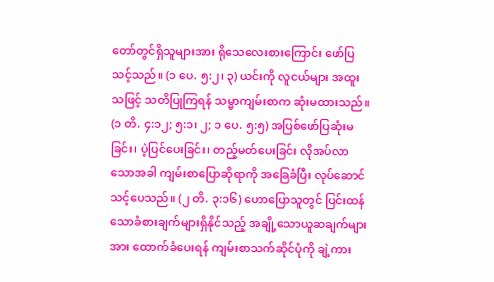တော်တွင်ရှိသူများအား ရိုသေလေးစားကြောင်း ဖော်ပြသင့်သည်။ (၁ ပေ. ၅:၂၊ ၃) ယင်းကို လူငယ်များ အထူးသဖြင့် သတိပြုကြရန် သမ္မာကျမ်းစာက ဆုံးမထားသည်။ (၁ တိ. ၄:၁၂; ၅:၁၊ ၂; ၁ ပေ. ၅:၅) အပြစ်ဖော်ပြဆုံးမခြင်း၊ ပဲ့ပြင်ပေးခြင်း၊ တည့်မတ်ပေးခြင်း လိုအပ်လာသောအခါ ကျမ်းစာပြောဆိုရာကို အခြေခံပြီး လုပ်ဆောင်သင့်ပေသည်။ (၂ တိ. ၃:၁၆) ဟောပြောသူတွင် ပြင်းထန်သောခံစားချက်များရှိနိုင်သည့် အချို့သောယူဆချက်များအား ထောက်ခံပေးရန် ကျမ်းစာသက်ဆိုင်ပုံကို ချဲ့ကား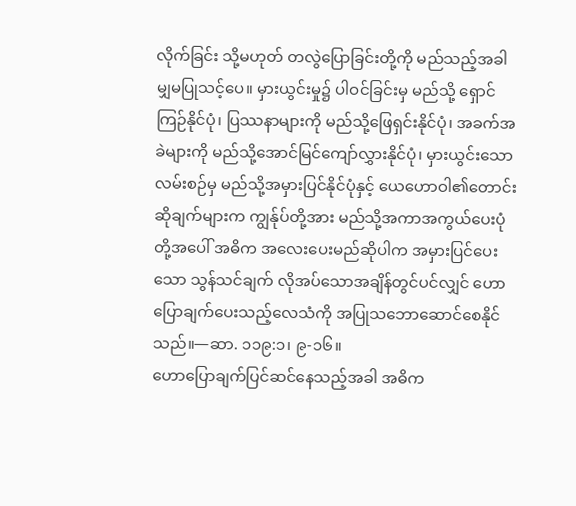လိုက်ခြင်း သို့မဟုတ် တလွဲပြောခြင်းတို့ကို မည်သည့်အခါမျှမပြုသင့်ပေ။ မှားယွင်းမှု၌ ပါဝင်ခြင်းမှ မည်သို့ ရှောင်ကြဉ်နိုင်ပုံ၊ ပြဿနာများကို မည်သို့ဖြေရှင်းနိုင်ပုံ၊ အခက်အခဲများကို မည်သို့အောင်မြင်ကျော်လွှားနိုင်ပုံ၊ မှားယွင်းသောလမ်းစဉ်မှ မည်သို့အမှားပြင်နိုင်ပုံနှင့် ယေဟောဝါ၏တောင်းဆိုချက်များက ကျွန်ုပ်တို့အား မည်သို့အကာအကွယ်ပေးပုံတို့အပေါ် အဓိက အလေးပေးမည်ဆိုပါက အမှားပြင်ပေးသော သွန်သင်ချက် လိုအပ်သောအချိန်တွင်ပင်လျှင် ဟောပြောချက်ပေးသည့်လေသံကို အပြုသဘောဆောင်စေနိုင်သည်။—ဆာ. ၁၁၉:၁၊ ၉-၁၆။
ဟောပြောချက်ပြင်ဆင်နေသည့်အခါ အဓိက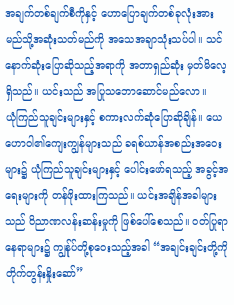အချက်တစ်ချက်စီကိုနှင့် ဟောပြောချက်တစ်ခုလုံးအား မည်သို့အဆုံးသတ်မည်ကို အသေအချာသုံးသပ်ပါ။ သင်နောက်ဆုံးပြောဆိုသည့်အရာကို အတာရှည်ဆုံး မှတ်မိလေ့ရှိသည်။ ယင်းသည် အပြုသဘောဆောင်မည်လော။
ယုံကြည်သူချင်းများနှင့် စကားလက်ဆုံပြောဆိုချိန်။ ယေဟောဝါ၏ကျေးကျွန်များသည် ခရစ်ယာန်အစည်းအဝေးများ၌ ယုံကြည်သူချင်းများနှင့် ပေါင်းဖော်ရသည့် အခွင့်အရေးများကို တန်ဖိုးထားကြသည်။ ယင်းအချိန်အခါများသည် ဝိညာဏလန်းဆန်းမှုကို ဖြစ်ပေါ်စေသည်။ ဝတ်ပြုရာနေရာများ၌ ကျွန်ုပ်တို့စုဝေးသည့်အခါ “အချင်းချင်းတို့ကို တိုက်တွန်းနှိုးဆော်”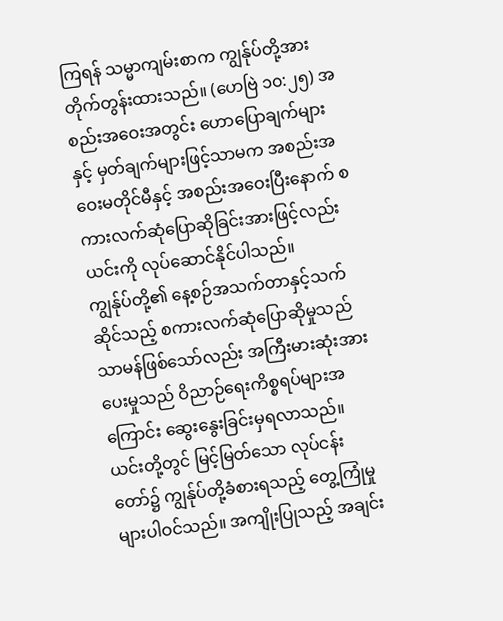ကြရန် သမ္မာကျမ်းစာက ကျွန်ုပ်တို့အား တိုက်တွန်းထားသည်။ (ဟေဗြဲ ၁၀:၂၅) အစည်းအဝေးအတွင်း ဟောပြောချက်များနှင့် မှတ်ချက်များဖြင့်သာမက အစည်းအဝေးမတိုင်မီနှင့် အစည်းအဝေးပြီးနောက် စကားလက်ဆုံပြောဆိုခြင်းအားဖြင့်လည်း ယင်းကို လုပ်ဆောင်နိုင်ပါသည်။
ကျွန်ုပ်တို့၏ နေ့စဉ်အသက်တာနှင့်သက်ဆိုင်သည့် စကားလက်ဆုံပြောဆိုမှုသည် သာမန်ဖြစ်သော်လည်း အကြီးမားဆုံးအားပေးမှုသည် ဝိညာဉ်ရေးကိစ္စရပ်များအကြောင်း ဆွေးနွေးခြင်းမှရလာသည်။ ယင်းတို့တွင် မြင့်မြတ်သော လုပ်ငန်းတော်၌ ကျွန်ုပ်တို့ခံစားရသည့် တွေ့ကြုံမှုများပါဝင်သည်။ အကျိုးပြုသည့် အချင်း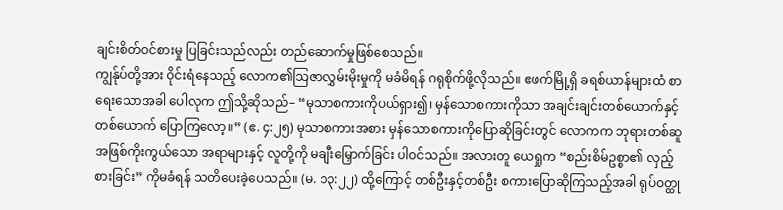ချင်းစိတ်ဝင်စားမှု ပြခြင်းသည်လည်း တည်ဆောက်မှုဖြစ်စေသည်။
ကျွန်ုပ်တို့အား ဝိုင်းရံနေသည့် လောက၏သြဇာလွှမ်းမိုးမှုကို မခံမိရန် ဂရုစိုက်ဖို့လိုသည်။ ဧဖက်မြို့ရှိ ခရစ်ယာန်များထံ စာရေးသောအခါ ပေါလုက ဤသို့ဆိုသည်– “မုသာစကားကိုပယ်ရှား၍၊ မှန်သောစကားကိုသာ အချင်းချင်းတစ်ယောက်နှင့်တစ်ယောက် ပြောကြလော့။” (ဧ. ၄:၂၅) မုသာစကားအစား မှန်သောစကားကိုပြောဆိုခြင်းတွင် လောကက ဘုရားတစ်ဆူအဖြစ်ကိုးကွယ်သော အရာများနှင့် လူတို့ကို မချီးမြှောက်ခြင်း ပါဝင်သည်။ အလားတူ ယေရှုက “စည်းစိမ်ဥစ္စာ၏ လှည့်စားခြင်း” ကိုမခံရန် သတိပေးခဲ့ပေသည်။ (မ. ၁၃:၂၂) ထို့ကြောင့် တစ်ဦးနှင့်တစ်ဦး စကားပြောဆိုကြသည့်အခါ ရုပ်ဝတ္ထု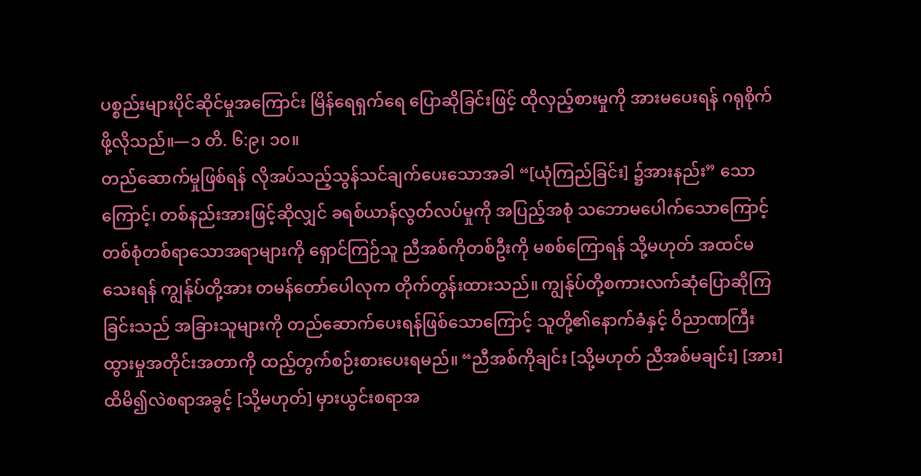ပစ္စည်းများပိုင်ဆိုင်မှုအကြောင်း မြိန်ရေရှက်ရေ ပြောဆိုခြင်းဖြင့် ထိုလှည့်စားမှုကို အားမပေးရန် ဂရုစိုက်ဖို့လိုသည်။—၁ တိ. ၆:၉၊ ၁၀။
တည်ဆောက်မှုဖြစ်ရန် လိုအပ်သည့်သွန်သင်ချက်ပေးသောအခါ “[ယုံကြည်ခြင်း] ၌အားနည်း” သောကြောင့်၊ တစ်နည်းအားဖြင့်ဆိုလျှင် ခရစ်ယာန်လွတ်လပ်မှုကို အပြည့်အစုံ သဘောမပေါက်သောကြောင့် တစ်စုံတစ်ရာသောအရာများကို ရှောင်ကြဉ်သူ ညီအစ်ကိုတစ်ဦးကို မစစ်ကြောရန် သို့မဟုတ် အထင်မသေးရန် ကျွန်ုပ်တို့အား တမန်တော်ပေါလုက တိုက်တွန်းထားသည်။ ကျွန်ုပ်တို့စကားလက်ဆုံပြောဆိုကြခြင်းသည် အခြားသူများကို တည်ဆောက်ပေးရန်ဖြစ်သောကြောင့် သူတို့၏နောက်ခံနှင့် ဝိညာဏကြီးထွားမှုအတိုင်းအတာကို ထည့်တွက်စဉ်းစားပေးရမည်။ “ညီအစ်ကိုချင်း [သို့မဟုတ် ညီအစ်မချင်း] [အား] ထိမိ၍လဲစရာအခွင့် [သို့မဟုတ်] မှားယွင်းစရာအ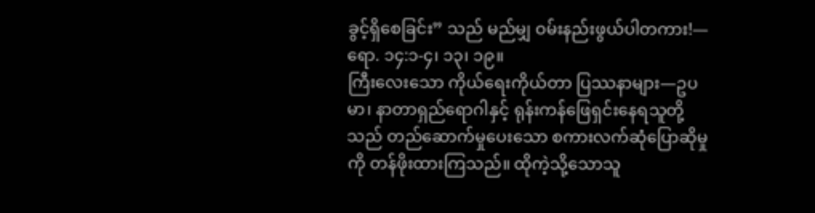ခွင့်ရှိစေခြင်း” သည် မည်မျှ ဝမ်းနည်းဖွယ်ပါတကား!—ရော. ၁၄:၁-၄၊ ၁၃၊ ၁၉။
ကြီးလေးသော ကိုယ်ရေးကိုယ်တာ ပြဿနာများ—ဥပမာ၊ နာတာရှည်ရောဂါနှင့် ရုန်းကန်ဖြေရှင်းနေရသူတို့သည် တည်ဆောက်မှုပေးသော စကားလက်ဆုံပြောဆိုမှုကို တန်ဖိုးထားကြသည်။ ထိုကဲ့သို့သောသူ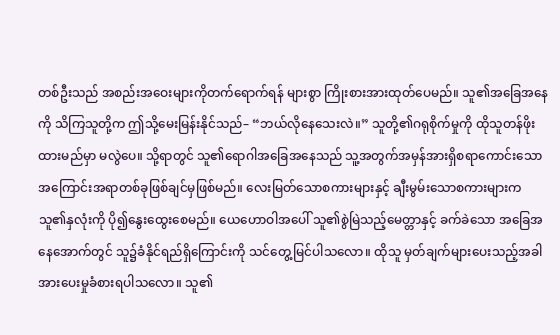တစ်ဦးသည် အစည်းအဝေးများကိုတက်ရောက်ရန် များစွာ ကြိုးစားအားထုတ်ပေမည်။ သူ၏အခြေအနေကို သိကြသူတို့က ဤသို့မေးမြန်းနိုင်သည်– “ဘယ်လိုနေသေးလဲ။” သူတို့၏ဂရုစိုက်မှုကို ထိုသူတန်ဖိုးထားမည်မှာ မလွဲပေ။ သို့ရာတွင် သူ၏ရောဂါအခြေအနေသည် သူ့အတွက်အမှန်အားရှိစရာကောင်းသော အကြောင်းအရာတစ်ခုဖြစ်ချင်မှဖြစ်မည်။ လေးမြတ်သောစကားများနှင့် ချီးမွမ်းသောစကားများက သူ၏နှလုံးကို ပို၍နွေးထွေးစေမည်။ ယေဟောဝါအပေါ် သူ၏စွဲမြဲသည့်မေတ္တာနှင့် ခက်ခဲသော အခြေအနေအောက်တွင် သူ၌ခံနိုင်ရည်ရှိကြောင်းကို သင်တွေ့မြင်ပါသလော။ ထိုသူ မှတ်ချက်များပေးသည့်အခါ အားပေးမှုခံစားရပါသလော။ သူ၏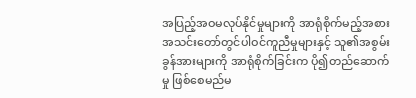အပြည့်အဝမလုပ်နိုင်မှုများကို အာရုံစိုက်မည့်အစား အသင်းတော်တွင်ပါဝင်ကူညီမှုများနှင့် သူ၏အစွမ်းခွန်အားများကို အာရုံစိုက်ခြင်းက ပို၍တည်ဆောက်မှု ဖြစ်စေမည်မ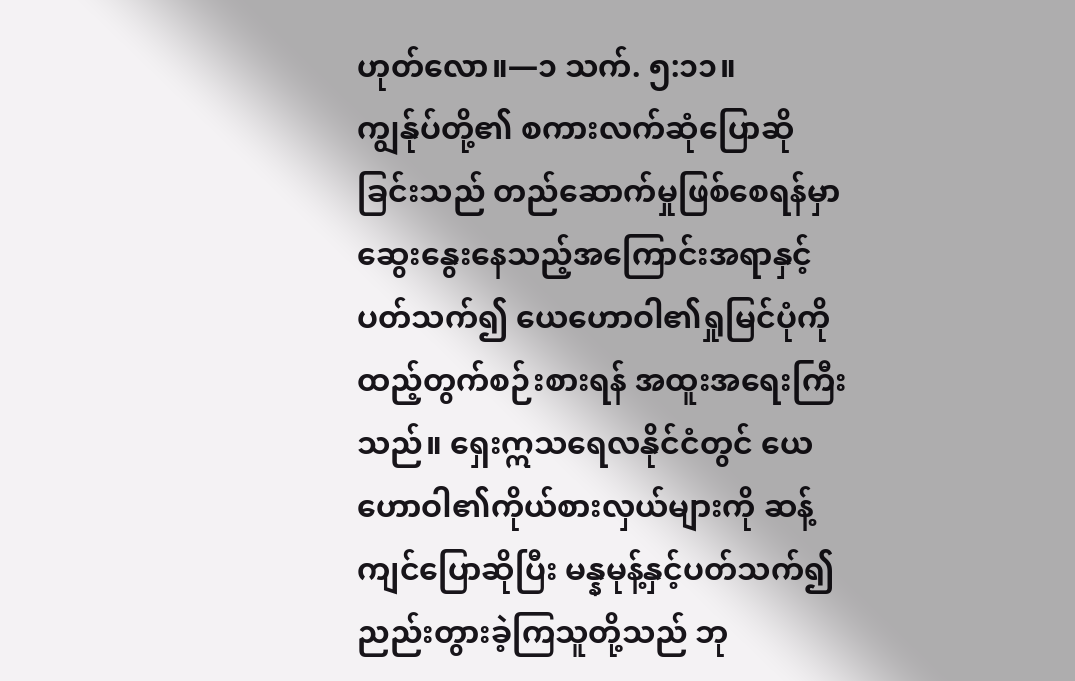ဟုတ်လော။—၁ သက်. ၅:၁၁။
ကျွန်ုပ်တို့၏ စကားလက်ဆုံပြောဆိုခြင်းသည် တည်ဆောက်မှုဖြစ်စေရန်မှာ ဆွေးနွေးနေသည့်အကြောင်းအရာနှင့်ပတ်သက်၍ ယေဟောဝါ၏ရှုမြင်ပုံကို ထည့်တွက်စဉ်းစားရန် အထူးအရေးကြီးသည်။ ရှေးဣသရေလနိုင်ငံတွင် ယေဟောဝါ၏ကိုယ်စားလှယ်များကို ဆန့်ကျင်ပြောဆိုပြီး မန္နမုန့်နှင့်ပတ်သက်၍ ညည်းတွားခဲ့ကြသူတို့သည် ဘု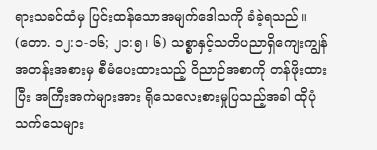ရားသခင်ထံမှ ပြင်းထန်သောအမျက်ဒေါသကို ခံခဲ့ရသည်။ (တော. ၁၂:၁-၁၆; ၂၁:၅၊ ၆) သစ္စာနှင့်သတိပညာရှိကျေးကျွန်အတန်းအစားမှ စီမံပေးထားသည့် ဝိညာဉ်အစာကို တန်ဖိုးထားပြီး အကြီးအကဲများအား ရိုသေလေးစားမှုပြသည့်အခါ ထိုပုံသက်သေများ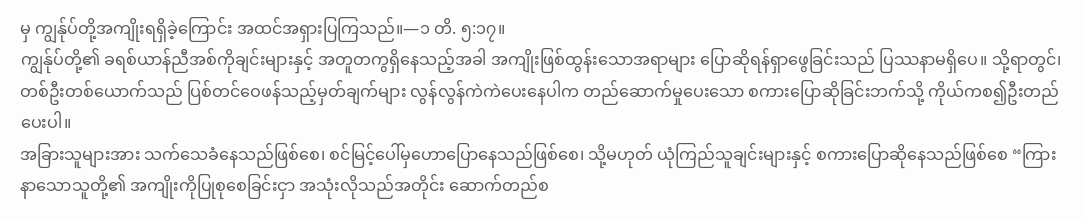မှ ကျွန်ုပ်တို့အကျိုးရရှိခဲ့ကြောင်း အထင်အရှားပြကြသည်။—၁ တိ. ၅:၁၇။
ကျွန်ုပ်တို့၏ ခရစ်ယာန်ညီအစ်ကိုချင်းများနှင့် အတူတကွရှိနေသည့်အခါ အကျိုးဖြစ်ထွန်းသောအရာများ ပြောဆိုရန်ရှာဖွေခြင်းသည် ပြဿနာမရှိပေ။ သို့ရာတွင်၊ တစ်ဦးတစ်ယောက်သည် ပြစ်တင်ဝေဖန်သည့်မှတ်ချက်များ လွန်လွန်ကဲကဲပေးနေပါက တည်ဆောက်မှုပေးသော စကားပြောဆိုခြင်းဘက်သို့ ကိုယ်ကစ၍ဦးတည်ပေးပါ။
အခြားသူများအား သက်သေခံနေသည်ဖြစ်စေ၊ စင်မြင့်ပေါ်မှဟောပြောနေသည်ဖြစ်စေ၊ သို့မဟုတ် ယုံကြည်သူချင်းများနှင့် စကားပြောဆိုနေသည်ဖြစ်စေ “ကြားနာသောသူတို့၏ အကျိုးကိုပြုစုစေခြင်းငှာ အသုံးလိုသည်အတိုင်း ဆောက်တည်စ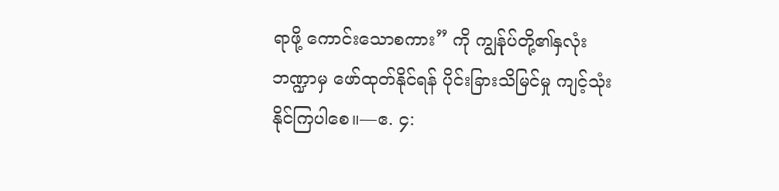ရာဖို့ ကောင်းသောစကား” ကို ကျွန်ုပ်တို့၏နှလုံးဘဏ္ဍာမှ ဖော်ထုတ်နိုင်ရန် ပိုင်းခြားသိမြင်မှု ကျင့်သုံးနိုင်ကြပါစေ။—ဧ. ၄: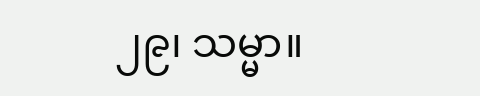၂၉၊ သမ္မာ။